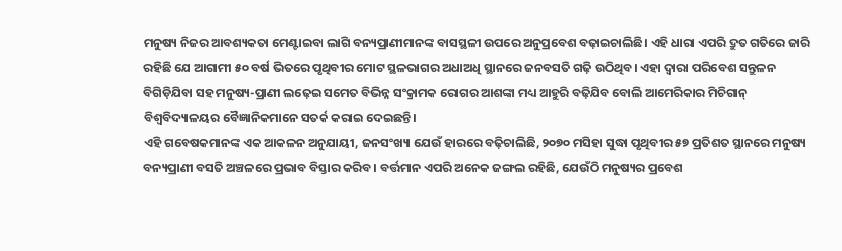ମନୁଷ୍ୟ ନିଜର ଆବଶ୍ୟକତା ମେଣ୍ଟାଇବା ଲାଗି ବନ୍ୟପ୍ରାଣୀମାନଙ୍କ ବାସସ୍ଥଳୀ ଉପରେ ଅନୁପ୍ରବେଶ ବଢ଼ାଇଚାଲିଛି। ଏହି ଧାରା ଏପରି ଦ୍ରୁତ ଗତିରେ ଜାରି ରହିଛି ଯେ ଆଗାମୀ ୫୦ ବର୍ଷ ଭିତରେ ପୃଥିବୀର ମୋଟ ସ୍ଥଳଭାଗର ଅଧାଅଧି ସ୍ଥାନରେ ଜନବସତି ଗଢ଼ି ଉଠିଥିବ। ଏହା ଦ୍ବାରା ପରିବେଶ ସନ୍ତୁଳନ ବିଗିଡ଼ିଯିବା ସହ ମନୁଷ୍ୟ-ପ୍ରାଣୀ ଲଢ଼େଇ ସମେତ ବିଭିନ୍ନ ସଂକ୍ରାମକ ରୋଗର ଆଶଙ୍କା ମଧ୍ୟ ଆହୁରି ବଢ଼ିଯିବ ବୋଲି ଆମେରିକାର ମିଚିଗାନ୍ ବିଶ୍ବବିଦ୍ୟାଳୟର ବୈଜ୍ଞାନିକମାନେ ସତର୍କ କରାଇ ଦେଇଛନ୍ତି।
ଏହି ଗବେଷକମାନଙ୍କ ଏକ ଆକଳନ ଅନୁଯାୟୀ, ଜନସଂଖ୍ୟା ଯେଉଁ ହାରରେ ବଢ଼ିଚାଲିଛି, ୨୦୭୦ ମସିହା ସୁଦ୍ଧା ପୃଥିବୀର ୫୭ ପ୍ରତିଶତ ସ୍ଥାନରେ ମନୁଷ୍ୟ ବନ୍ୟପ୍ରାଣୀ ବସତି ଅଞ୍ଚଳରେ ପ୍ରଭାବ ବିସ୍ତାର କରିବ। ବର୍ତ୍ତମାନ ଏପରି ଅନେକ ଜଙ୍ଗଲ ରହିଛି, ଯେଉଁଠି ମନୁଷ୍ୟର ପ୍ରବେଶ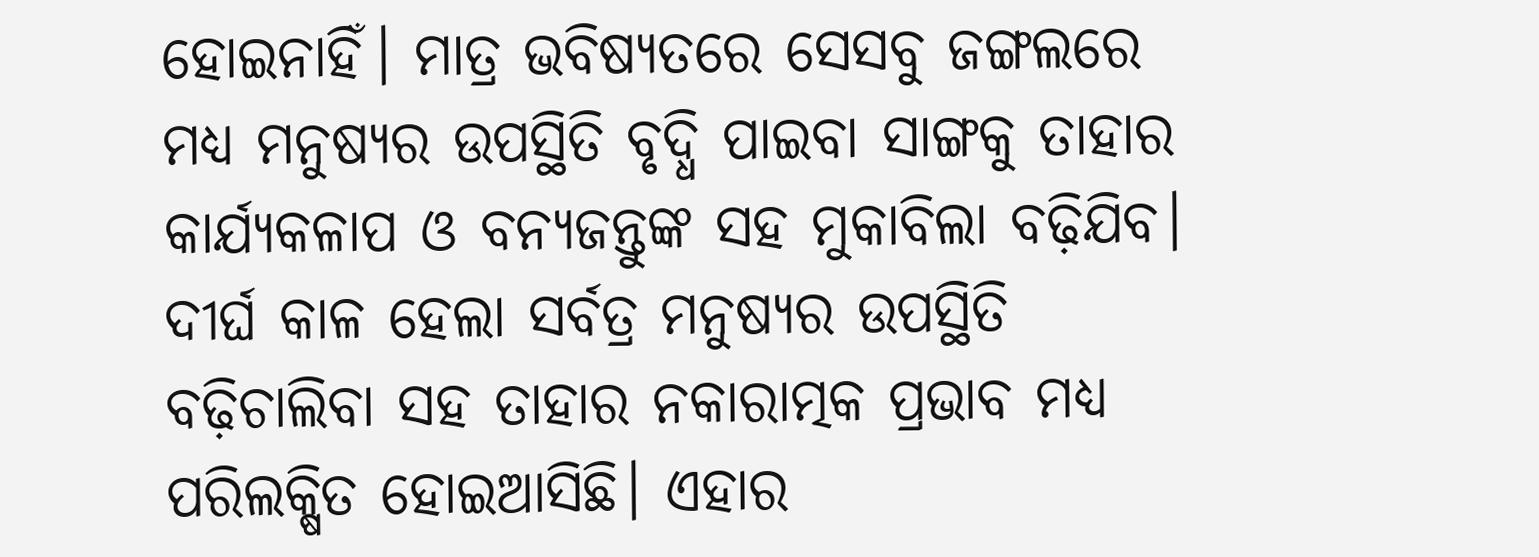ହୋଇନାହିଁ। ମାତ୍ର ଭବିଷ୍ୟତରେ ସେସବୁ ଜଙ୍ଗଲରେ ମଧ୍ୟ ମନୁଷ୍ୟର ଉପସ୍ଥିତି ବୃଦ୍ଧି ପାଇବା ସାଙ୍ଗକୁ ତାହାର କାର୍ଯ୍ୟକଳାପ ଓ ବନ୍ୟଜନ୍ତୁଙ୍କ ସହ ମୁକାବିଲା ବଢ଼ିଯିବ। ଦୀର୍ଘ କାଳ ହେଲା ସର୍ବତ୍ର ମନୁଷ୍ୟର ଉପସ୍ଥିତି ବଢ଼ିଚାଲିବା ସହ ତାହାର ନକାରାତ୍ମକ ପ୍ରଭାବ ମଧ୍ୟ ପରିଲକ୍ଷିତ ହୋଇଆସିଛି। ଏହାର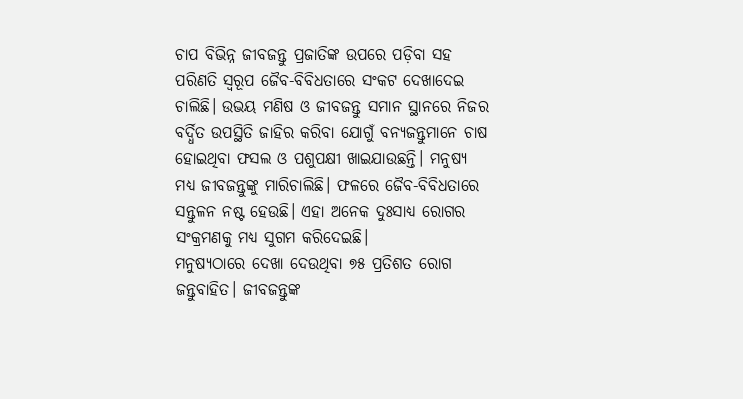ଚାପ ବିଭିନ୍ନ ଜୀବଜନ୍ତୁ ପ୍ରଜାତିଙ୍କ ଉପରେ ପଡ଼ିବା ସହ ପରିଣତି ସ୍ବରୂପ ଜୈବ-ବିବିଧତାରେ ସଂକଟ ଦେଖାଦେଇ ଚାଲିଛି। ଉଭୟ ମଣିଷ ଓ ଜୀବଜନ୍ତୁ ସମାନ ସ୍ଥାନରେ ନିଜର ବର୍ଦ୍ଧିତ ଉପସ୍ଥିତି ଜାହିର କରିବା ଯୋଗୁଁ ବନ୍ୟଜନ୍ତୁମାନେ ଚାଷ ହୋଇଥିବା ଫସଲ ଓ ପଶୁପକ୍ଷୀ ଖାଇଯାଉଛନ୍ତି। ମନୁଷ୍ୟ ମଧ୍ୟ ଜୀବଜନ୍ତୁଙ୍କୁ ମାରିଚାଲିଛି। ଫଳରେ ଜୈବ-ବିବିଧତାରେ ସନ୍ତୁଳନ ନଷ୍ଟ ହେଉଛି। ଏହା ଅନେକ ଦୁଃସାଧ୍ୟ ରୋଗର ସଂକ୍ରମଣକୁ ମଧ୍ୟ ସୁଗମ କରିଦେଇଛି।
ମନୁଷ୍ୟଠାରେ ଦେଖା ଦେଉଥିବା ୭୫ ପ୍ରତିଶତ ରୋଗ ଜନ୍ତୁବାହିତ। ଜୀବଜନ୍ତୁଙ୍କ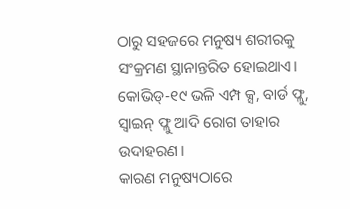ଠାରୁ ସହଜରେ ମନୁଷ୍ୟ ଶରୀରକୁ ସଂକ୍ରମଣ ସ୍ଥାନାନ୍ତରିତ ହୋଇଥାଏ। କୋଭିଡ୍-୧୯ ଭଳି ଏମ୍ପ କ୍ସ, ବାର୍ଡ ଫ୍ଲୁ, ସ୍ବାଇନ୍ ଫ୍ଲୁ ଆଦି ରୋଗ ତାହାର ଉଦାହରଣ।
କାରଣ ମନୁଷ୍ୟଠାରେ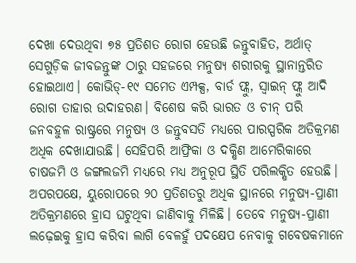ଦେଖା ଦେଉଥିବା ୭୫ ପ୍ରତିଶତ ରୋଗ ହେଉଛି ଜନ୍ତୁବାହିତ, ଅର୍ଥାତ୍ ସେଗୁଡ଼ିକ ଜୀବଜନ୍ତୁଙ୍କ ଠାରୁ ସହଜରେ ମନୁଷ୍ୟ ଶରୀରକୁ ସ୍ଥାନାନ୍ତରିତ ହୋଇଥାଏ। କୋଭିଡ୍-୧୯ ସମେତ ଏମ୍ପକ୍ସ, ବାର୍ଡ ଫ୍ଲୁ, ସ୍ବାଇନ୍ ଫ୍ଲୁ ଆଦି ରୋଗ ତାହାର ଉଦାହରଣ। ବିଶେଷ କରି ଭାରତ ଓ ଚୀନ୍ ପରି ଜନବହୁଳ ରାଷ୍ଟ୍ରରେ ମନୁଷ୍ୟ ଓ ଜନ୍ତୁବସତି ମଧ୍ୟରେ ପାରସ୍ପରିକ ଅତିକ୍ରମଣ ଅଧିକ ଦେଖାଯାଉଛି। ସେହିପରି ଆଫ୍ରିକା ଓ ଦକ୍ଷିଣ ଆମେରିକାରେ ଚାଷଜମି ଓ ଜଙ୍ଗଲଜମି ମଧ୍ୟରେ ମଧ୍ୟ ଅନୁରୂପ ସ୍ଥିତି ପରିଲକ୍ଷିତ ହେଉଛି। ଅପରପକ୍ଷେ, ୟୁରୋପରେ ୨୦ ପ୍ରତିଶତରୁ ଅଧିକ ସ୍ଥାନରେ ମନୁଷ୍ୟ-ପ୍ରାଣୀ ଅତିକ୍ରମଣରେ ହ୍ରାସ ଘଟୁଥିବା ଜାଣିବାକୁ ମିଳିଛି। ତେବେ ମନୁଷ୍ୟ-ପ୍ରାଣୀ ଲଢ଼େଇକୁ ହ୍ରାସ କରିବା ଲାଗି ବେଳହୁଁ ପଦକ୍ଷେପ ନେବାକୁ ଗବେଷକମାନେ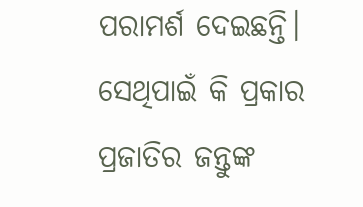ପରାମର୍ଶ ଦେଇଛନ୍ତି। ସେଥିପାଇଁ କି ପ୍ରକାର ପ୍ରଜାତିର ଜନ୍ତୁଙ୍କ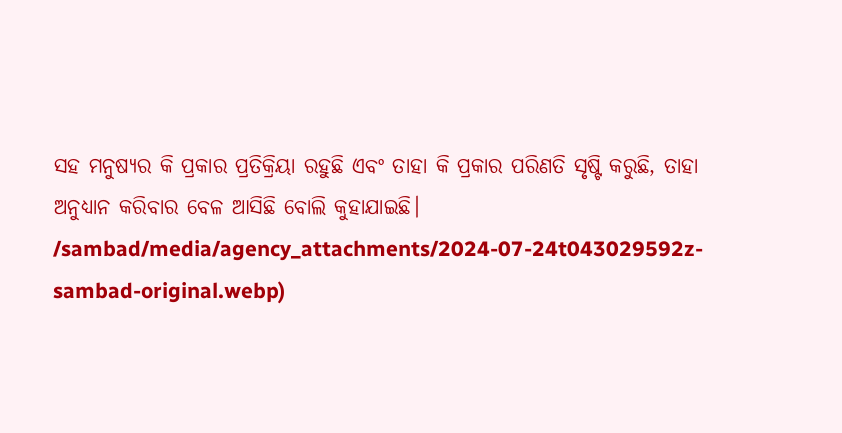ସହ ମନୁଷ୍ୟର କି ପ୍ରକାର ପ୍ରତିକ୍ରିୟା ରହୁଛି ଏବଂ ତାହା କି ପ୍ରକାର ପରିଣତି ସୃଷ୍ଟି କରୁଛି, ତାହା ଅନୁଧ୍ୟାନ କରିବାର ବେଳ ଆସିଛି ବୋଲି କୁହାଯାଇଛି।
/sambad/media/agency_attachments/2024-07-24t043029592z-sambad-original.webp)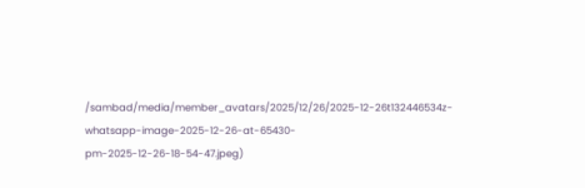/sambad/media/member_avatars/2025/12/26/2025-12-26t132446534z-whatsapp-image-2025-12-26-at-65430-pm-2025-12-26-18-54-47.jpeg)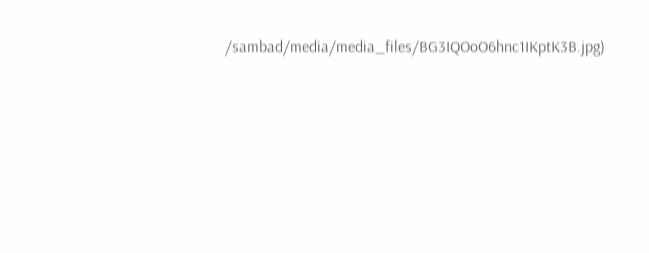/sambad/media/media_files/BG3IQOoO6hnc1IKptK3B.jpg)